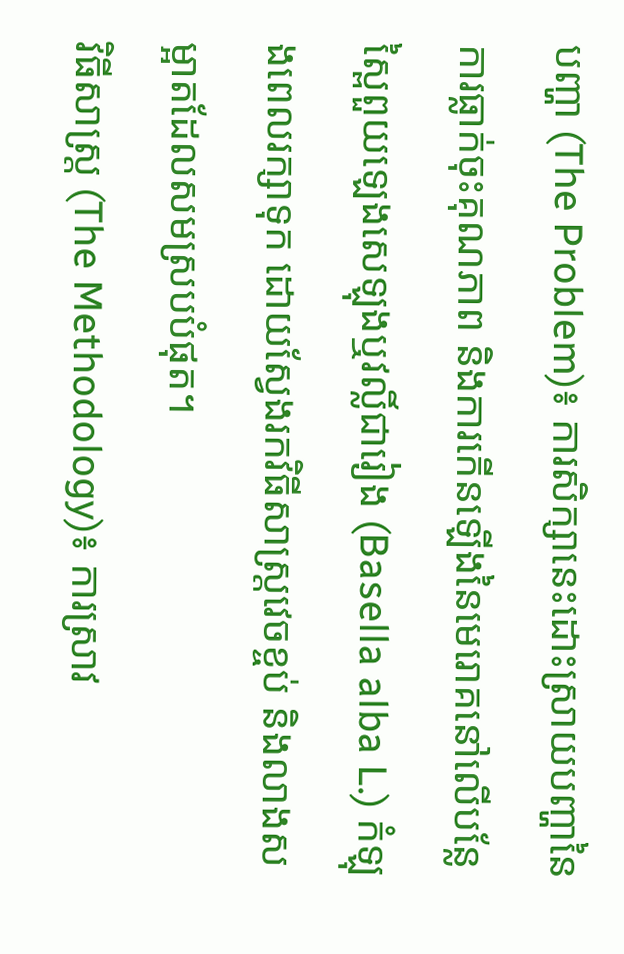បញ្ហា (The Problem)៖ ការសិក្សានេះដោះស្រាយបញ្ហានៃការធ្លាក់ចុះគុណភាព និងការកើនឡើងនៃមេរោគនៅលើបន្លែស្ពៃពួយឡេងសេឡុងឬវល្លិ៍ជារៀង (Basella alba L.) កំឡុងពេលរក្សាទុក ដោយស្វែងរកវិធីសាស្ត្រវេចខ្ចប់ និងលាងសម្អាតដែលសមស្របបំផុត។
វិធីសាស្ត្រ (The Methodology)៖ ការស្រាវ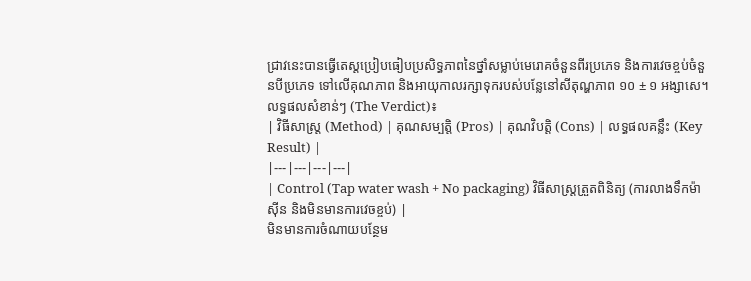ជ្រាវនេះបានធ្វើតេស្តប្រៀបធៀបប្រសិទ្ធភាពនៃថ្នាំសម្លាប់មេរោគចំនួនពីរប្រភេទ និងការវេចខ្ចប់ចំនួនបីប្រភេទ ទៅលើគុណភាព និងអាយុកាលរក្សាទុករបស់បន្លែនៅសីតុណ្ហភាព ១០ ± ១ អង្សាសេ។
លទ្ធផលសំខាន់ៗ (The Verdict)៖
| វិធីសាស្ត្រ (Method) | គុណសម្បត្តិ (Pros) | គុណវិបត្តិ (Cons) | លទ្ធផលគន្លឹះ (Key Result) |
|---|---|---|---|
| Control (Tap water wash + No packaging) វិធីសាស្ត្រត្រួតពិនិត្យ (ការលាងទឹកម៉ាស៊ីន និងមិនមានការវេចខ្ចប់) |
មិនមានការចំណាយបន្ថែម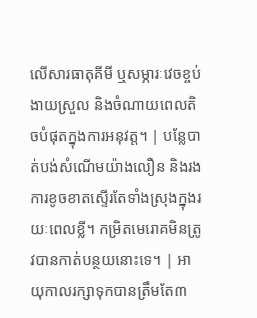លើសារធាតុគីមី ឬសម្ភារៈវេចខ្ចប់ ងាយស្រួល និងចំណាយពេលតិចបំផុតក្នុងការអនុវត្ត។ | បន្លែបាត់បង់សំណើមយ៉ាងលឿន និងរងការខូចខាតស្ទើរតែទាំងស្រុងក្នុងរយៈពេលខ្លី។ កម្រិតមេរោគមិនត្រូវបានកាត់បន្ថយនោះទេ។ | អាយុកាលរក្សាទុកបានត្រឹមតែ៣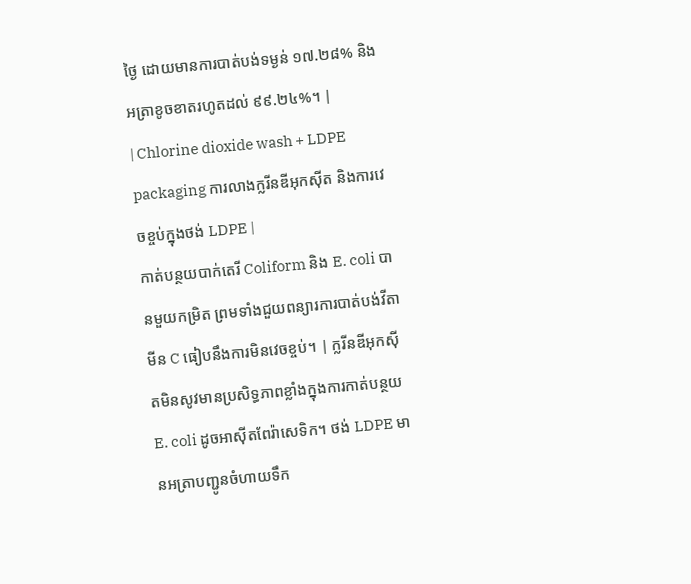ថ្ងៃ ដោយមានការបាត់បង់ទម្ងន់ ១៧.២៨% និងអត្រាខូចខាតរហូតដល់ ៩៩.២៤%។ |
| Chlorine dioxide wash + LDPE packaging ការលាងក្លរីនឌីអុកស៊ីត និងការវេចខ្ចប់ក្នុងថង់ LDPE |
កាត់បន្ថយបាក់តេរី Coliform និង E. coli បានមួយកម្រិត ព្រមទាំងជួយពន្យារការបាត់បង់វីតាមីន C ធៀបនឹងការមិនវេចខ្ចប់។ | ក្លរីនឌីអុកស៊ីតមិនសូវមានប្រសិទ្ធភាពខ្លាំងក្នុងការកាត់បន្ថយ E. coli ដូចអាស៊ីតពែរ៉ាសេទិក។ ថង់ LDPE មានអត្រាបញ្ជូនចំហាយទឹក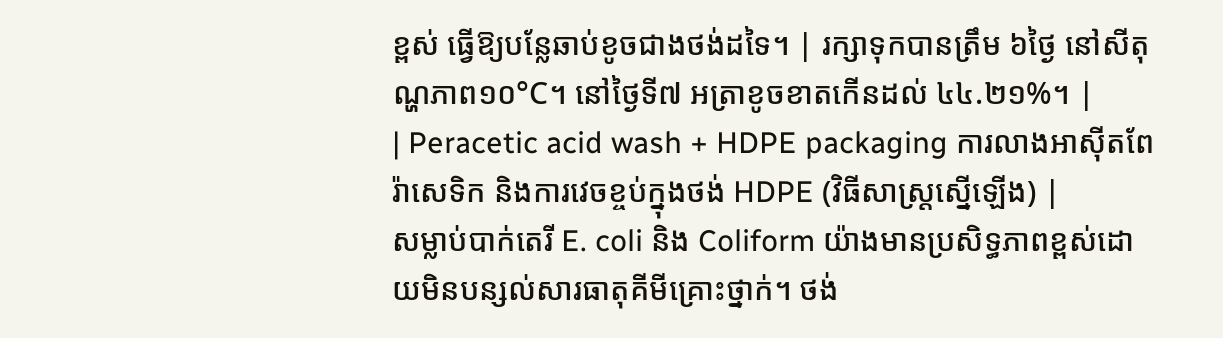ខ្ពស់ ធ្វើឱ្យបន្លែឆាប់ខូចជាងថង់ដទៃ។ | រក្សាទុកបានត្រឹម ៦ថ្ងៃ នៅសីតុណ្ហភាព១០°C។ នៅថ្ងៃទី៧ អត្រាខូចខាតកើនដល់ ៤៤.២១%។ |
| Peracetic acid wash + HDPE packaging ការលាងអាស៊ីតពែរ៉ាសេទិក និងការវេចខ្ចប់ក្នុងថង់ HDPE (វិធីសាស្ត្រស្នើឡើង) |
សម្លាប់បាក់តេរី E. coli និង Coliform យ៉ាងមានប្រសិទ្ធភាពខ្ពស់ដោយមិនបន្សល់សារធាតុគីមីគ្រោះថ្នាក់។ ថង់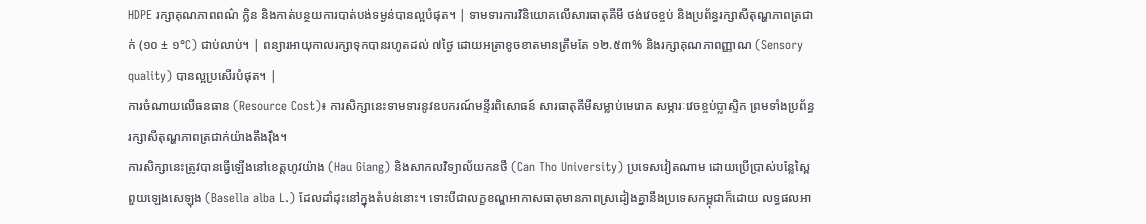HDPE រក្សាគុណភាពពណ៌ ក្លិន និងកាត់បន្ថយការបាត់បង់ទម្ងន់បានល្អបំផុត។ | ទាមទារការវិនិយោគលើសារធាតុគីមី ថង់វេចខ្ចប់ និងប្រព័ន្ធរក្សាសីតុណ្ហភាពត្រជាក់ (១០ ± ១°C) ជាប់លាប់។ | ពន្យារអាយុកាលរក្សាទុកបានរហូតដល់ ៧ថ្ងៃ ដោយអត្រាខូចខាតមានត្រឹមតែ ១២.៥៣% និងរក្សាគុណភាពញ្ញាណ (Sensory quality) បានល្អប្រសើរបំផុត។ |
ការចំណាយលើធនធាន (Resource Cost)៖ ការសិក្សានេះទាមទារនូវឧបករណ៍មន្ទីរពិសោធន៍ សារធាតុគីមីសម្លាប់មេរោគ សម្ភារៈវេចខ្ចប់ប្លាស្ទិក ព្រមទាំងប្រព័ន្ធរក្សាសីតុណ្ហភាពត្រជាក់យ៉ាងតឹងរ៉ឹង។
ការសិក្សានេះត្រូវបានធ្វើឡើងនៅខេត្តហូវយ៉ាង (Hau Giang) និងសាកលវិទ្យាល័យកនថឺ (Can Tho University) ប្រទេសវៀតណាម ដោយប្រើប្រាស់បន្លែស្ពៃពួយឡេងសេឡុង (Basella alba L.) ដែលដាំដុះនៅក្នុងតំបន់នោះ។ ទោះបីជាលក្ខខណ្ឌអាកាសធាតុមានភាពស្រដៀងគ្នានឹងប្រទេសកម្ពុជាក៏ដោយ លទ្ធផលអា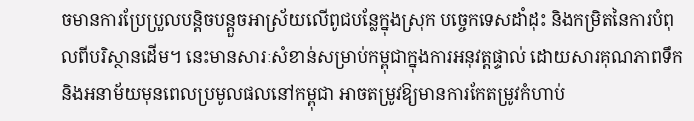ចមានការប្រែប្រួលបន្តិចបន្តួចអាស្រ័យលើពូជបន្លែក្នុងស្រុក បច្ចេកទេសដាំដុះ និងកម្រិតនៃការបំពុលពីបរិស្ថានដើម។ នេះមានសារៈសំខាន់សម្រាប់កម្ពុជាក្នុងការអនុវត្តផ្ទាល់ ដោយសារគុណភាពទឹក និងអនាម័យមុនពេលប្រមូលផលនៅកម្ពុជា អាចតម្រូវឱ្យមានការកែតម្រូវកំហាប់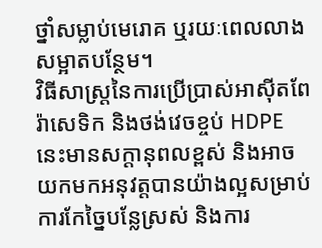ថ្នាំសម្លាប់មេរោគ ឬរយៈពេលលាងសម្អាតបន្ថែម។
វិធីសាស្ត្រនៃការប្រើប្រាស់អាស៊ីតពែរ៉ាសេទិក និងថង់វេចខ្ចប់ HDPE នេះមានសក្តានុពលខ្ពស់ និងអាចយកមកអនុវត្តបានយ៉ាងល្អសម្រាប់ការកែច្នៃបន្លែស្រស់ និងការ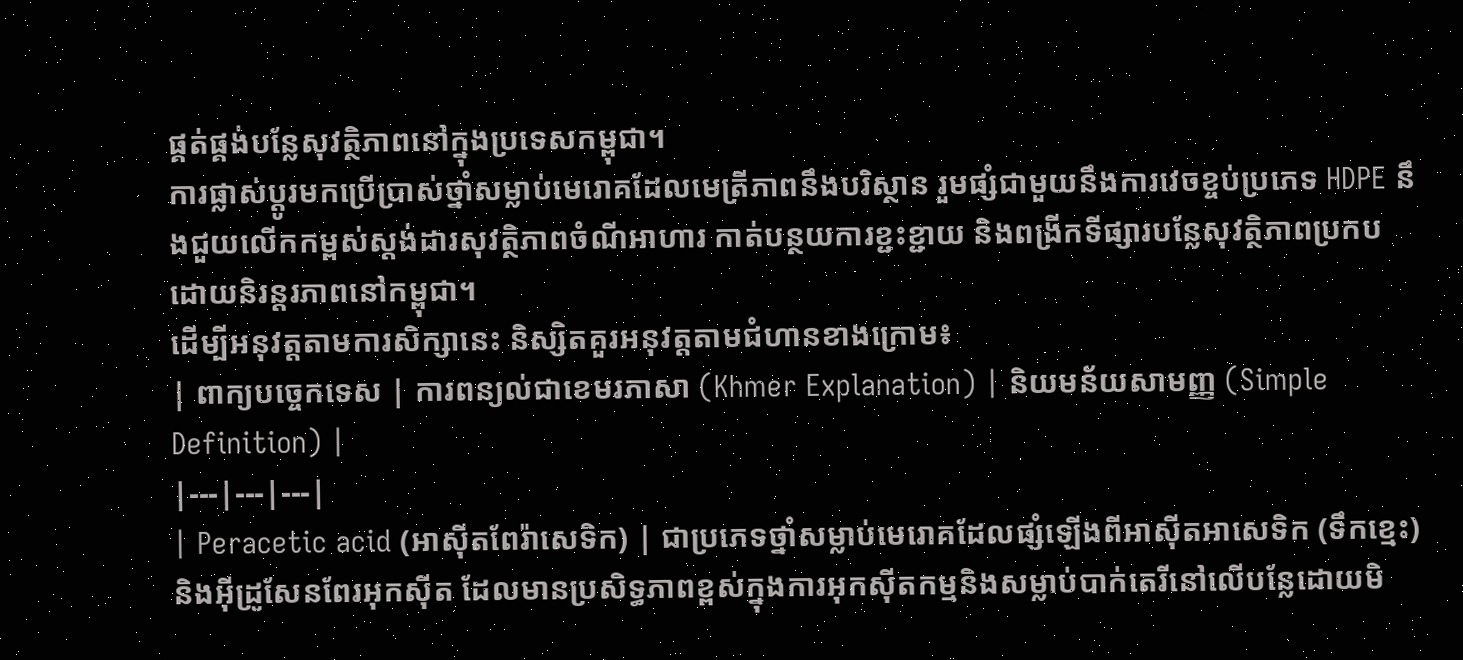ផ្គត់ផ្គង់បន្លែសុវត្ថិភាពនៅក្នុងប្រទេសកម្ពុជា។
ការផ្លាស់ប្តូរមកប្រើប្រាស់ថ្នាំសម្លាប់មេរោគដែលមេត្រីភាពនឹងបរិស្ថាន រួមផ្សំជាមួយនឹងការវេចខ្ចប់ប្រភេទ HDPE នឹងជួយលើកកម្ពស់ស្តង់ដារសុវត្ថិភាពចំណីអាហារ កាត់បន្ថយការខ្ជះខ្ជាយ និងពង្រីកទីផ្សារបន្លែសុវត្ថិភាពប្រកបដោយនិរន្តរភាពនៅកម្ពុជា។
ដើម្បីអនុវត្តតាមការសិក្សានេះ និស្សិតគួរអនុវត្តតាមជំហានខាងក្រោម៖
| ពាក្យបច្ចេកទេស | ការពន្យល់ជាខេមរភាសា (Khmer Explanation) | និយមន័យសាមញ្ញ (Simple Definition) |
|---|---|---|
| Peracetic acid (អាស៊ីតពែរ៉ាសេទិក) | ជាប្រភេទថ្នាំសម្លាប់មេរោគដែលផ្សំឡើងពីអាស៊ីតអាសេទិក (ទឹកខ្មេះ) និងអ៊ីដ្រូសែនពែរអុកស៊ីត ដែលមានប្រសិទ្ធភាពខ្ពស់ក្នុងការអុកស៊ីតកម្មនិងសម្លាប់បាក់តេរីនៅលើបន្លែដោយមិ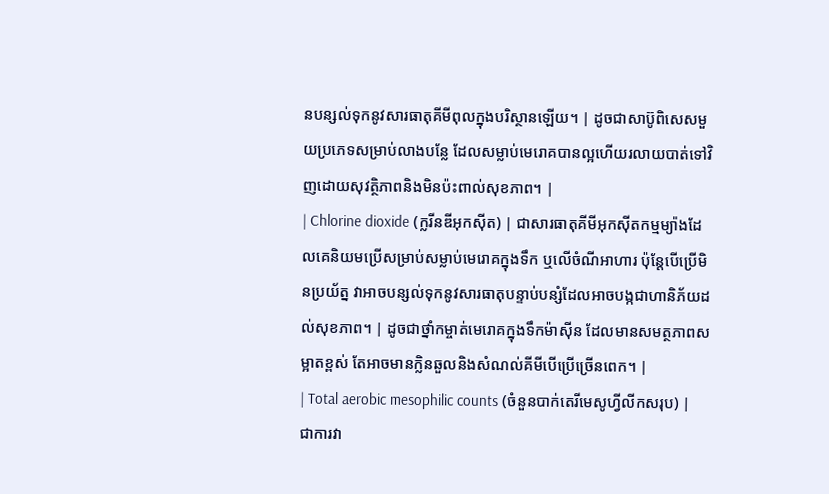នបន្សល់ទុកនូវសារធាតុគីមីពុលក្នុងបរិស្ថានឡើយ។ | ដូចជាសាប៊ូពិសេសមួយប្រភេទសម្រាប់លាងបន្លែ ដែលសម្លាប់មេរោគបានល្អហើយរលាយបាត់ទៅវិញដោយសុវត្ថិភាពនិងមិនប៉ះពាល់សុខភាព។ |
| Chlorine dioxide (ក្លរីនឌីអុកស៊ីត) | ជាសារធាតុគីមីអុកស៊ីតកម្មម្យ៉ាងដែលគេនិយមប្រើសម្រាប់សម្លាប់មេរោគក្នុងទឹក ឬលើចំណីអាហារ ប៉ុន្តែបើប្រើមិនប្រយ័ត្ន វាអាចបន្សល់ទុកនូវសារធាតុបន្ទាប់បន្សំដែលអាចបង្កជាហានិភ័យដល់សុខភាព។ | ដូចជាថ្នាំកម្ចាត់មេរោគក្នុងទឹកម៉ាស៊ីន ដែលមានសមត្ថភាពសម្អាតខ្ពស់ តែអាចមានក្លិនឆួលនិងសំណល់គីមីបើប្រើច្រើនពេក។ |
| Total aerobic mesophilic counts (ចំនួនបាក់តេរីមេសូហ្វីលីកសរុប) | ជាការវា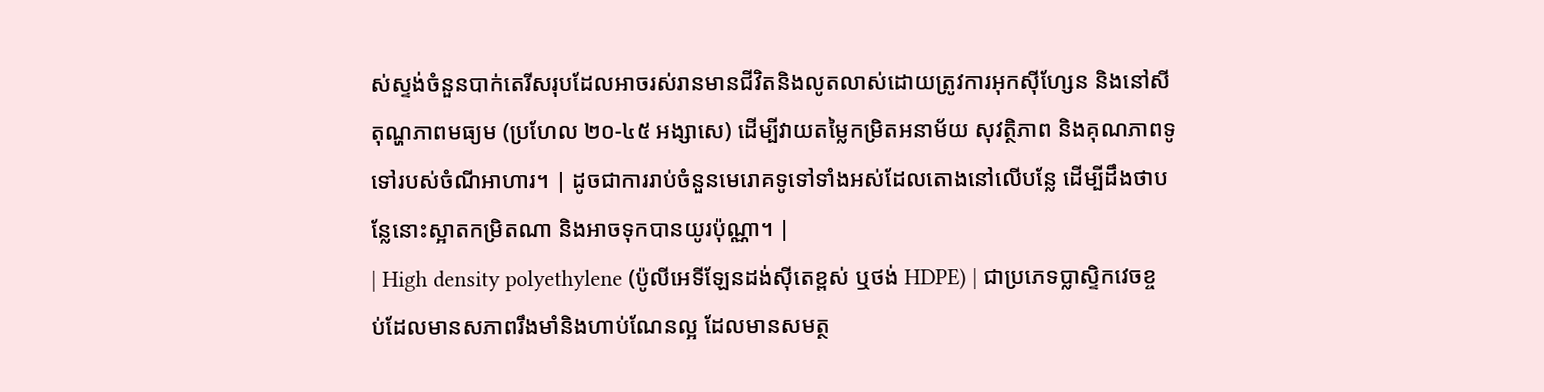ស់ស្ទង់ចំនួនបាក់តេរីសរុបដែលអាចរស់រានមានជីវិតនិងលូតលាស់ដោយត្រូវការអុកស៊ីហ្សែន និងនៅសីតុណ្ហភាពមធ្យម (ប្រហែល ២០-៤៥ អង្សាសេ) ដើម្បីវាយតម្លៃកម្រិតអនាម័យ សុវត្ថិភាព និងគុណភាពទូទៅរបស់ចំណីអាហារ។ | ដូចជាការរាប់ចំនួនមេរោគទូទៅទាំងអស់ដែលតោងនៅលើបន្លែ ដើម្បីដឹងថាបន្លែនោះស្អាតកម្រិតណា និងអាចទុកបានយូរប៉ុណ្ណា។ |
| High density polyethylene (ប៉ូលីអេទីឡែនដង់ស៊ីតេខ្ពស់ ឬថង់ HDPE) | ជាប្រភេទប្លាស្ទិកវេចខ្ចប់ដែលមានសភាពរឹងមាំនិងហាប់ណែនល្អ ដែលមានសមត្ថ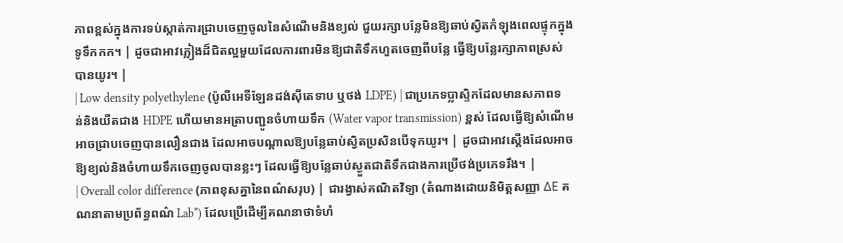ភាពខ្ពស់ក្នុងការទប់ស្កាត់ការជ្រាបចេញចូលនៃសំណើមនិងខ្យល់ ជួយរក្សាបន្លែមិនឱ្យឆាប់ស្វិតកំឡុងពេលផ្ទុកក្នុងទូទឹកកក។ | ដូចជាអាវភ្លៀងដ៏ជិតល្អមួយដែលការពារមិនឱ្យជាតិទឹកហួតចេញពីបន្លែ ធ្វើឱ្យបន្លែរក្សាភាពស្រស់បានយូរ។ |
| Low density polyethylene (ប៉ូលីអេទីឡែនដង់ស៊ីតេទាប ឬថង់ LDPE) | ជាប្រភេទប្លាស្ទិកដែលមានសភាពទន់និងយឺតជាង HDPE ហើយមានអត្រាបញ្ជូនចំហាយទឹក (Water vapor transmission) ខ្ពស់ ដែលធ្វើឱ្យសំណើមអាចជ្រាបចេញបានលឿនជាង ដែលអាចបណ្តាលឱ្យបន្លែឆាប់ស្វិតប្រសិនបើទុកយូរ។ | ដូចជាអាវស្តើងដែលអាចឱ្យខ្យល់និងចំហាយទឹកចេញចូលបានខ្លះៗ ដែលធ្វើឱ្យបន្លែឆាប់ស្ងួតជាតិទឹកជាងការប្រើថង់ប្រភេទរឹង។ |
| Overall color difference (ភាពខុសគ្នានៃពណ៌សរុប) | ជារង្វាស់គណិតវិទ្យា (តំណាងដោយនិមិត្តសញ្ញា ΔE គណនាតាមប្រព័ន្ធពណ៌ Lab*) ដែលប្រើដើម្បីគណនាថាទំហំ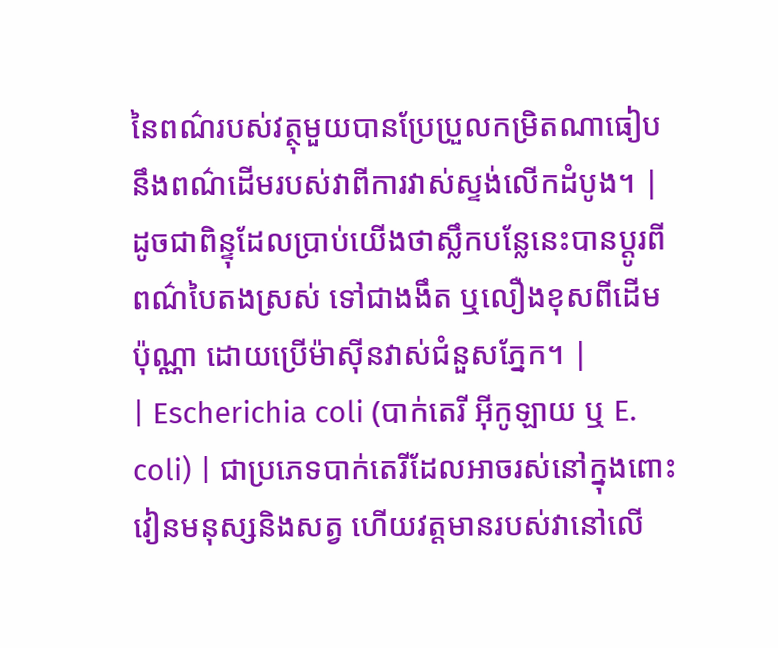នៃពណ៌របស់វត្ថុមួយបានប្រែប្រួលកម្រិតណាធៀបនឹងពណ៌ដើមរបស់វាពីការវាស់ស្ទង់លើកដំបូង។ | ដូចជាពិន្ទុដែលប្រាប់យើងថាស្លឹកបន្លែនេះបានប្តូរពីពណ៌បៃតងស្រស់ ទៅជាងងឹត ឬលឿងខុសពីដើមប៉ុណ្ណា ដោយប្រើម៉ាស៊ីនវាស់ជំនួសភ្នែក។ |
| Escherichia coli (បាក់តេរី អ៊ីកូឡាយ ឬ E. coli) | ជាប្រភេទបាក់តេរីដែលអាចរស់នៅក្នុងពោះវៀនមនុស្សនិងសត្វ ហើយវត្តមានរបស់វានៅលើ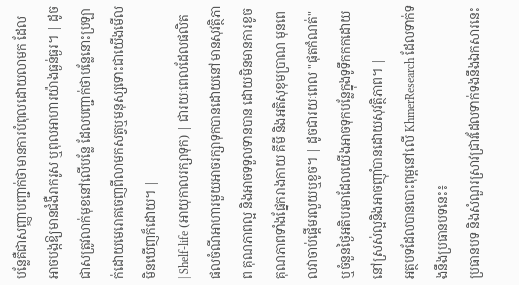បន្លែគឺជាសញ្ញាបញ្ជាក់ថាមានការបំពុលដោយលាមក ដែលអាចបង្កឱ្យមានជំងឺរាករូស ឬពុលអាហារយ៉ាងធ្ងន់ធ្ងរ។ | ដូចជាសត្រូវលាក់មុខនៅលើបន្លែ ដែលបញ្ជាក់ថាបន្លែនោះប្រឡាក់ដោយមេរោគចេញពីលាមកសត្វឬមនុស្សទោះជាយើងមើលមិនឃើញក៏ដោយ។ |
| Shelf-life (អាយុកាលរក្សាទុក) | ជារយៈពេលដែលផលិតផលចំណីអាហារមួយអាចរក្សាទុកបានដោយនៅមានសុវត្ថិភាព គុណភាពល្អ និងអាចទទួលទានបាន ដោយមិនមានការខូចគុណភាពទាំងផ្នែករាងកាយ គីមី និងអតិសុខុមប្រាណ មុនពេលវាចាប់ផ្តើមរលួយឬខូច។ | ដូចជារយៈពេល "ផុតកំណត់" ឬចំនួនថ្ងៃអតិបរមាដែលយើងអាចទុកបន្លែក្នុងទូទឹកកកដោយនៅស្រស់ល្អនិងអាចញ៉ាំបានដោយសុវត្ថិភាព។ |
អត្ថបទដែលបានបោះពុម្ពនៅលើ KhmerResearch ដែលទាក់ទងនឹងប្រធានបទនេះ៖
ប្រធានបទ និងសំណួរស្រាវជ្រាវដែលទាក់ទងនឹងឯកសារនេះ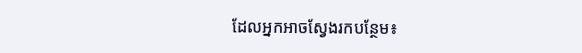ដែលអ្នកអាចស្វែងរកបន្ថែម៖